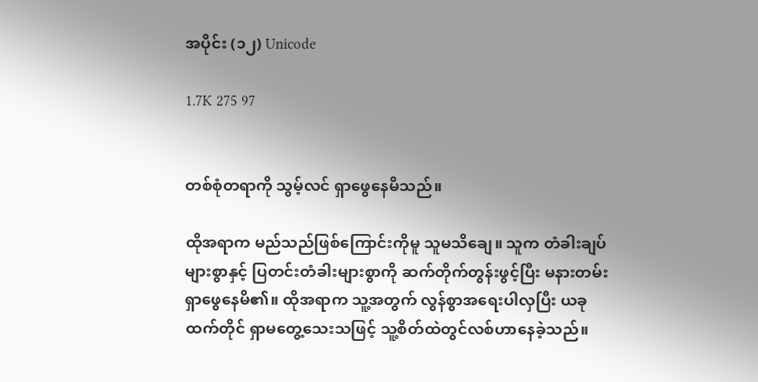အပိုင်း (၁၂) Unicode

1.7K 275 97


တစ်စုံတရာကို သွမ့်လင် ရှာဖွေနေမိသည်။

ထိုအရာက မည်သည်ဖြစ်ကြောင်းကိုမူ သူမသိချေ။ သူက တံခါးချပ်များစွာနှင့် ပြတင်းတံခါးများစွာကို ဆက်တိုက်တွန်းဖွင့်ပြီး မနားတမ်းရှာဖွေနေမိ၏။ ထိုအရာက သူ့အတွက် လွန်စွာအရေးပါလှပြီး ယခုထက်တိုင် ရှာမတွေ့သေးသဖြင့် သူ့စိတ်ထဲတွင်လစ်ဟာနေခဲ့သည်။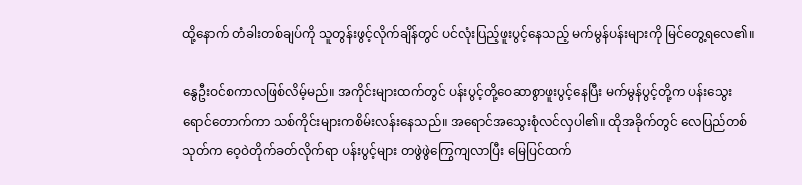ထို့နောက် တံခါးတစ်ချပ်ကို သူတွန်းဖွင့်လိုက်ချိန်တွင် ပင်လုံးပြည့်ဖူးပွင့်နေသည့် မက်မွန်ပန်းများကို မြင်တွေ့ရလေ၏။

နွေဦးဝင်စကာလဖြစ်လိမ့်မည်။ အကိုင်းများထက်တွင် ပန်းပွင့်တို့ဝေဆာစွာဖူးပွင့်နေပြီး မက်မွန်ပွင့်တို့က ပန်းသွေးရောင်တောက်ကာ သစ်ကိုင်းများကစိမ်းလန်းနေသည်။ အရောင်အသွေးစုံလင်လှပါ၏။ ထိုအခိုက်တွင် လေပြည်တစ်သုတ်က ဝေ့ဝဲတိုက်ခတ်လိုက်ရာ ပန်းပွင့်များ တဖွဲဖွဲကြွေကျလာပြီး မြေပြင်ထက်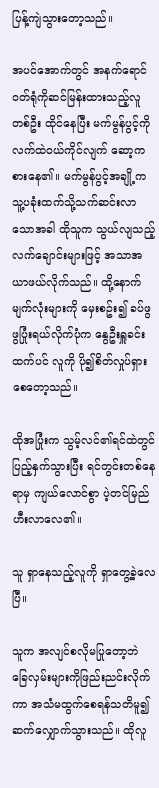ပြန့်ကျဲသွားတော့သည်။

အပင်အောက်တွင် အနက်ရောင်ဝတ်ရုံကိုဆင်မြန်းထားသည့်လူတစ်ဦး ထိုင်နေပြီး မက်မွန်ပွင့်ကိုလက်ထဲဝယ်ကိုင်လျက် ဆော့ကစားနေ၏။ မက်မွန်ပွင့်အချို့က သူ့ပခုံးထက်သို့သက်ဆင်းလာသောအခါ ထိုသူက သွယ်လျသည့်လက်ချောင်းများဖြင့် အသာအယာဖယ်လိုက်သည်။ ထို့နောက် မျက်လုံးများကို မှေးစဥ်း၍ ခပ်ဖွဖွပြုံးရယ်လိုက်ပုံက နွေဦးရှူခင်းထက်ပင် လူကို ပို၍စိတ်လှုပ်ရှားစေတော့သည်။

ထိုအပြုံးက သွမ့်လင်၏ရင်ထဲတွင် ပြည့်နှက်သွားပြီး ရင်တွင်းတစ်နေရာမှ ကျယ်လောင်စွာ ပဲ့တင်မြည်ဟီးလာလေ၏။

သူ ရှာနေသည့်လူကို ရှာတွေ့ခဲ့လေပြီ။

သူက အလျင်စလိုမပြုတော့ဘဲ ခြေလှမ်းများကိုဖြည်းညင်းလိုက်ကာ အသံမထွက်စေရန်သတိမူ၍ ဆက်လျှောက်သွားသည်။ ထိုလူ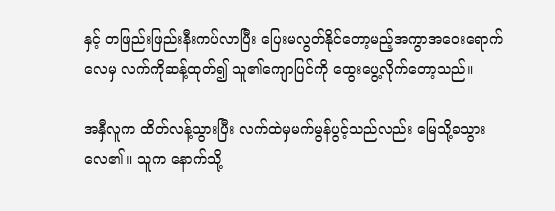နှင့် တဖြည်းဖြည်းနီးကပ်လာပြီး ပြေးမလွတ်နိုင်တော့မည့်အကွာအဝေးရောက်လေမှ လက်ကိုဆန့်ထုတ်၍ သူ၏ကျောပြင်ကို ထွေးပွေ့လိုက်တော့သည်။

အနှီလူက ထိတ်လန့်သွားပြီး လက်ထဲမှမက်မွန်ပွင့်သည်လည်း မြေသို့ခသွားလေ၏။ သူက နောက်သို့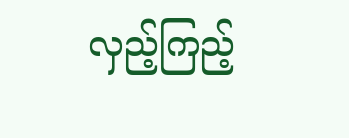လှည့်ကြည့်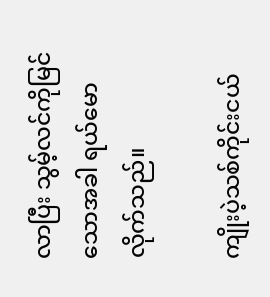လာပြီး သွမ့်လင်ကိုမြင်သောအခါ ရယ်မောလိုက်သည်။

ကျိုးပဲ့သစ်ကိုင်းငယ်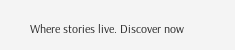Where stories live. Discover now